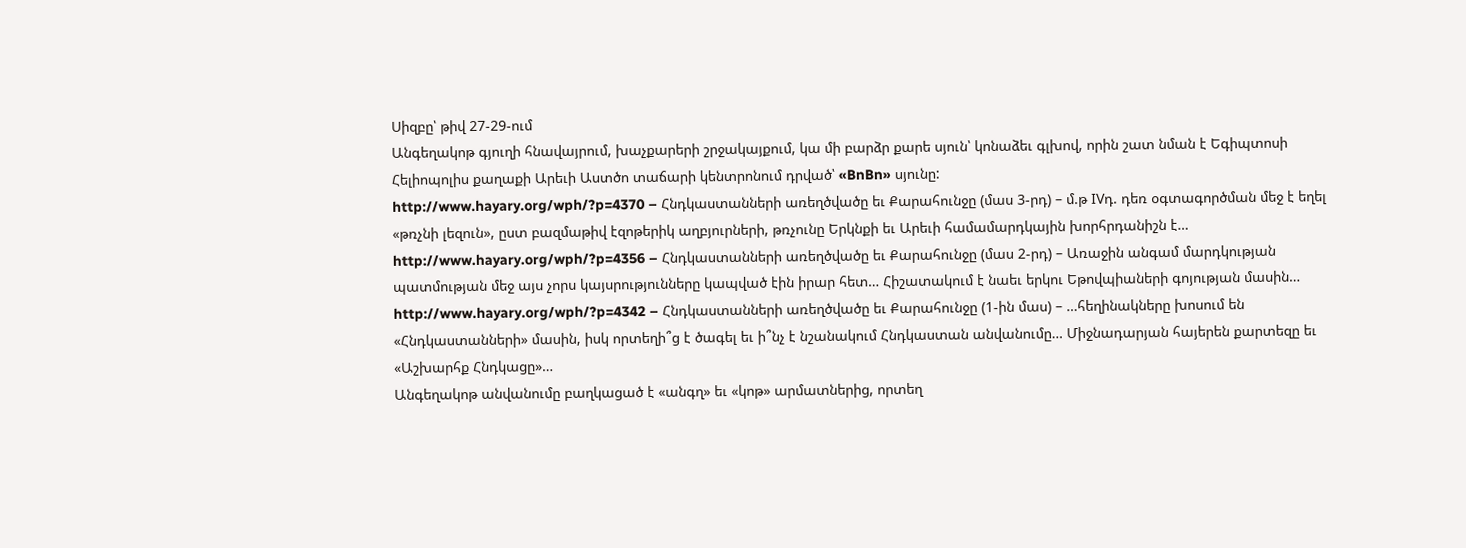Սիզբը՝ թիվ 27-29-ում
Անգեղակոթ գյուղի հնավայրում, խաչքարերի շրջակայքում, կա մի բարձր քարե սյուն՝ կոնաձեւ գլխով, որին շատ նման է Եգիպտոսի Հելիոպոլիս քաղաքի Արեւի Աստծո տաճարի կենտրոնում դրված՝ «BnBn» սյունը:
http://www.hayary.org/wph/?p=4370 – Հնդկաստանների առեղծվածը եւ Քարահունջը (մաս 3-րդ) – մ.թ IVդ. դեռ օգտագործման մեջ է եղել «թռչնի լեզուն», ըստ բազմաթիվ էզոթերիկ աղբյուրների, թռչունը Երկնքի եւ Արեւի համամարդկային խորհրդանիշն է…
http://www.hayary.org/wph/?p=4356 – Հնդկաստանների առեղծվածը եւ Քարահունջը (մաս 2-րդ) – Առաջին անգամ մարդկության պատմության մեջ այս չորս կայսրությունները կապված էին իրար հետ… Հիշատակում է նաեւ երկու Եթովպիաների գոյության մասին…
http://www.hayary.org/wph/?p=4342 – Հնդկաստանների առեղծվածը եւ Քարահունջը (1-ին մաս) – …հեղինակները խոսում են «Հնդկաստանների» մասին, իսկ որտեղի՞ց է ծագել եւ ի՞նչ է նշանակում Հնդկաստան անվանումը… Միջնադարյան հայերեն քարտեզը եւ «Աշխարհք Հնդկացը»…
Անգեղակոթ անվանումը բաղկացած է «անգղ» եւ «կոթ» արմատներից, որտեղ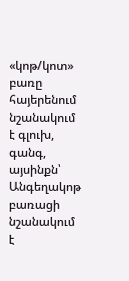«կոթ/կոտ» բառը հայերենում նշանակում է գլուխ, գանգ, այսինքն՝ Անգեղակոթ բառացի նշանակում է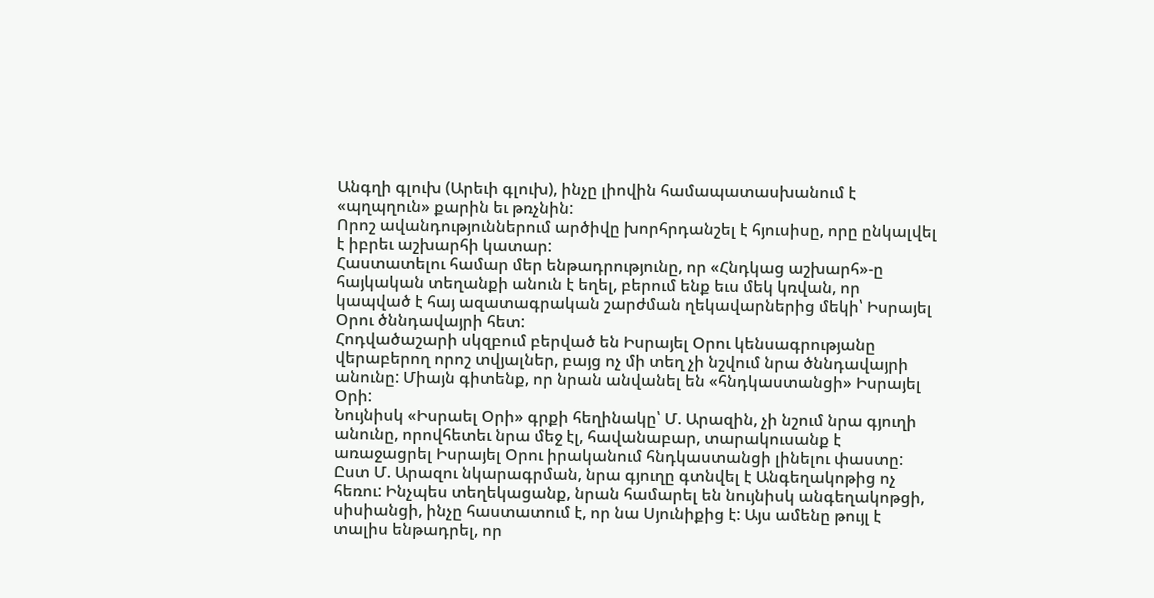Անգղի գլուխ (Արեւի գլուխ), ինչը լիովին համապատասխանում է «պղպղուն» քարին եւ թռչնին:
Որոշ ավանդություններում արծիվը խորհրդանշել է հյուսիսը, որը ընկալվել է իբրեւ աշխարհի կատար:
Հաստատելու համար մեր ենթադրությունը, որ «Հնդկաց աշխարհ»-ը հայկական տեղանքի անուն է եղել, բերում ենք եւս մեկ կռվան, որ կապված է հայ ազատագրական շարժման ղեկավարներից մեկի՝ Իսրայել Օրու ծննդավայրի հետ:
Հոդվածաշարի սկզբում բերված են Իսրայել Օրու կենսագրությանը վերաբերող որոշ տվյալներ, բայց ոչ մի տեղ չի նշվում նրա ծննդավայրի անունը: Միայն գիտենք, որ նրան անվանել են «հնդկաստանցի» Իսրայել Օրի:
Նույնիսկ «Իսրաել Օրի» գրքի հեղինակը՝ Մ. Արազին, չի նշում նրա գյուղի անունը, որովհետեւ նրա մեջ էլ, հավանաբար, տարակուսանք է առաջացրել Իսրայել Օրու իրականում հնդկաստանցի լինելու փաստը: Ըստ Մ. Արազու նկարագրման, նրա գյուղը գտնվել է Անգեղակոթից ոչ հեռու: Ինչպես տեղեկացանք, նրան համարել են նույնիսկ անգեղակոթցի, սիսիանցի, ինչը հաստատում է, որ նա Սյունիքից է: Այս ամենը թույլ է տալիս ենթադրել, որ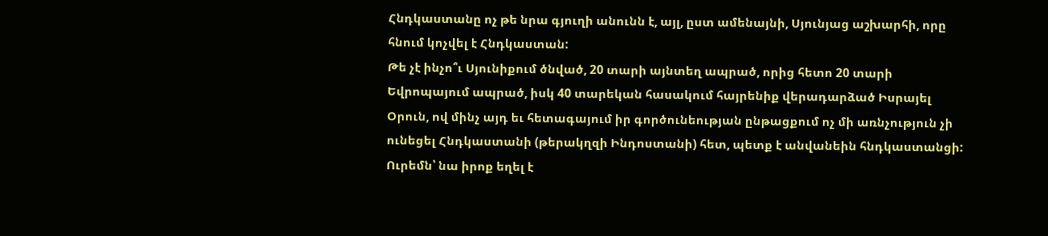Հնդկաստանը ոչ թե նրա գյուղի անունն է, այլ, ըստ ամենայնի, Սյունյաց աշխարհի, որը հնում կոչվել է Հնդկաստան:
Թե չէ ինչո՞ւ Սյունիքում ծնված, 20 տարի այնտեղ ապրած, որից հետո 20 տարի Եվրոպայում ապրած, իսկ 40 տարեկան հասակում հայրենիք վերադարձած Իսրայել Օրուն, ով մինչ այդ եւ հետագայում իր գործունեության ընթացքում ոչ մի առնչություն չի ունեցել Հնդկաստանի (թերակղզի Ինդոստանի) հետ, պետք է անվանեին հնդկաստանցի: Ուրեմն՝ նա իրոք եղել է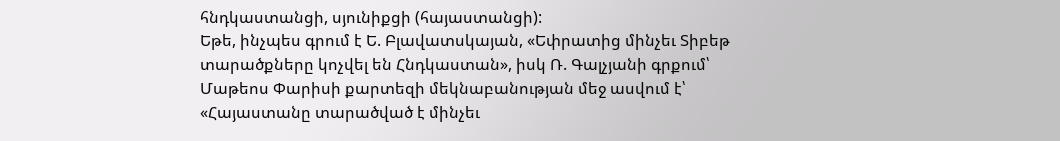հնդկաստանցի, սյունիքցի (հայաստանցի):
Եթե, ինչպես գրում է Ե. Բլավատսկայան, «Եփրատից մինչեւ Տիբեթ տարածքները կոչվել են Հնդկաստան», իսկ Ռ. Գալչյանի գրքում՝ Մաթեոս Փարիսի քարտեզի մեկնաբանության մեջ ասվում է՝ «Հայաստանը տարածված է մինչեւ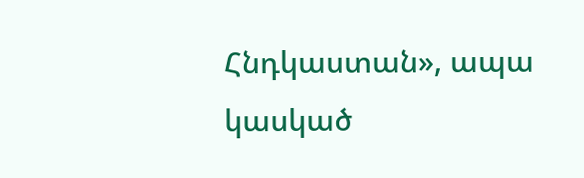Հնդկաստան», ապա կասկած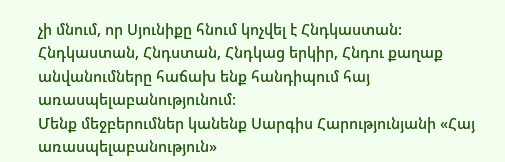չի մնում, որ Սյունիքը հնում կոչվել է Հնդկաստան:
Հնդկաստան, Հնդստան, Հնդկաց երկիր, Հնդու քաղաք անվանումները հաճախ ենք հանդիպում հայ առասպելաբանությունում:
Մենք մեջբերումներ կանենք Սարգիս Հարությունյանի «Հայ առասպելաբանություն»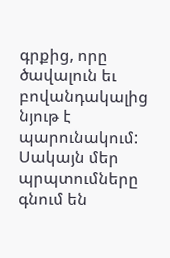գրքից, որը ծավալուն եւ բովանդակալից նյութ է պարունակում: Սակայն մեր պրպտումները գնում են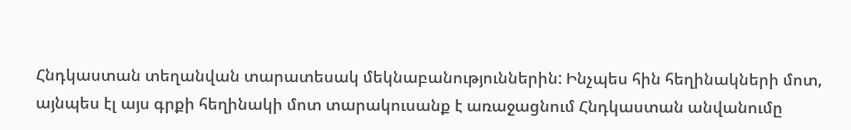Հնդկաստան տեղանվան տարատեսակ մեկնաբանություններին: Ինչպես հին հեղինակների մոտ, այնպես էլ այս գրքի հեղինակի մոտ տարակուսանք է առաջացնում Հնդկաստան անվանումը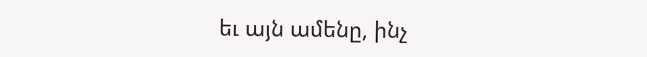եւ այն ամենը, ինչ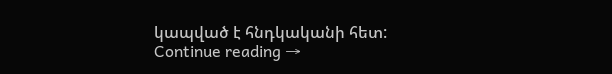կապված է հնդկականի հետ:
Continue reading →